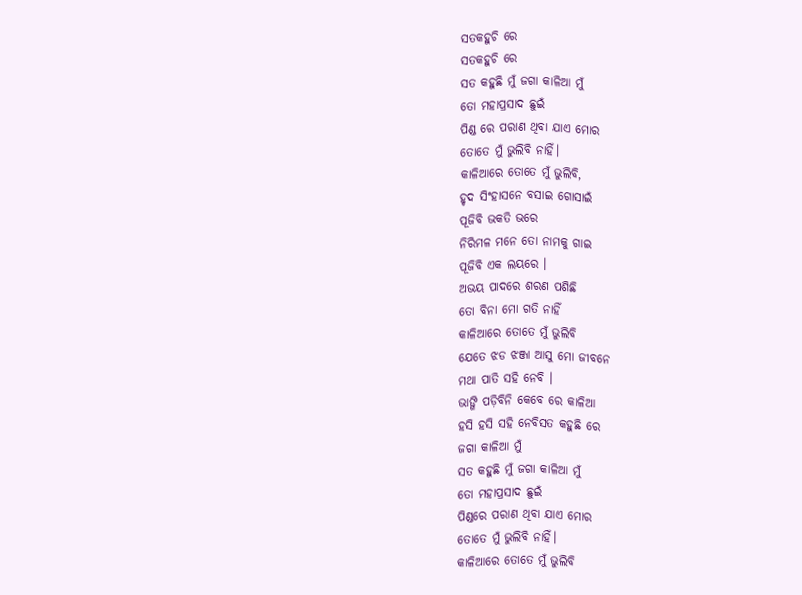ସତକହୁଚି ରେ
ସତକହୁଚି ରେ
ସତ କହୁଛି ମୁଁ ଜଗା କାଳିଆ ମୁଁ
ତୋ ମହାପ୍ରସାଦ ଛୁଇଁ
ପିଣ୍ଡ ରେ ପରାଣ ଥିବା ଯାଏ ମୋର
ତୋତେ ମୁଁ ଭୁଲିବି ନାହିଁ।
କାଳିଆରେ ତୋତେ ମୁଁ ଭୁଲିବି,
ହୃଦ ସିଂହାସନେ ବସାଇ ଗୋସାଇଁ
ପୂଜିବି ଭକତି ଭରେ
ନିରିମଳ ମନେ ତୋ ନାମକୁ ଗାଇ
ପୂଜିବି ଏକ ଲୟରେ ।
ଅଭୟ ପାଦରେ ଶରଣ ପଶିଛି
ତୋ ବିନା ମୋ ଗତି ନାହିଁ
କାଳିଆରେ ତୋତେ ମୁଁ ଭୁଲିବି
ଯେତେ ଝଡ ଝଞ୍ଜା ଆସୁ ମୋ ଜୀବନେ
ମଥା ପାତି ସହି ନେବି ।
ଭାଙ୍ଗି ପଡ଼ିବିନି କେବେ ରେ କାଳିଆ
ହସି ହସି ସହି ନେବିସତ କହୁଛି ରେ
ଜଗା କାଳିଆ ମୁଁ
ସତ କହୁଛି ମୁଁ ଜଗା କାଳିଆ ମୁଁ
ତୋ ମହାପ୍ରସାଦ ଛୁଇଁ
ପିଣ୍ଡରେ ପରାଣ ଥିବା ଯାଏ ମୋର
ତୋତେ ମୁଁ ଭୁଲିବି ନାହିଁ।
କାଳିଆରେ ତୋତେ ମୁଁ ଭୁଲିବି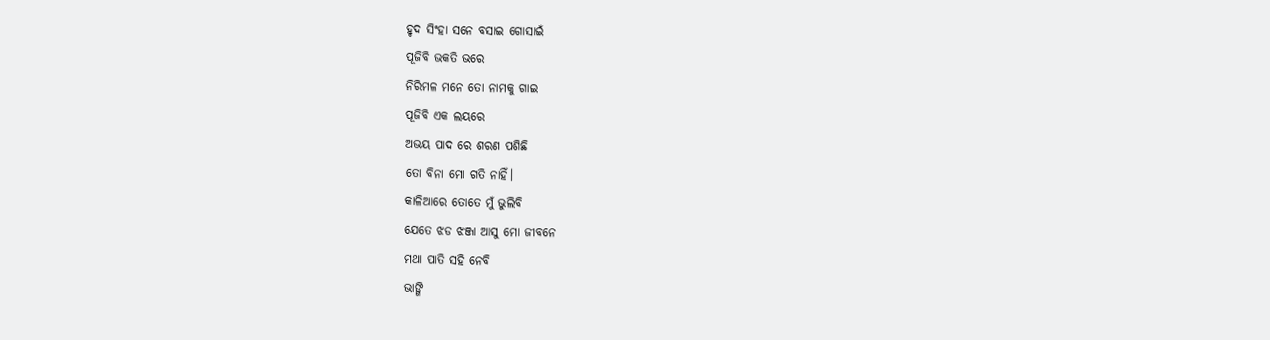ହୃଦ ସିଂହା ସନେ ବସାଇ ଗୋସାଇଁ
ପୂଜିବି ଭକତି ଭରେ
ନିରିମଳ ମନେ ତୋ ନାମକୁ ଗାଇ
ପୂଜିବି ଏକ ଲୟରେ
ଅଭୟ ପାଦ ରେ ଶରଣ ପଶିଛି
ତୋ ବିନା ମୋ ଗତି ନାହିଁ।
କାଳିଆରେ ତୋତେ ମୁଁ ଭୁଲିବି
ଯେତେ ଝଡ ଝଞ୍ଜା ଆସୁ ମୋ ଜୀବନେ
ମଥା ପାତି ସହି ନେବି
ଭାଙ୍ଗି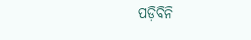ପଡ଼ିବିନି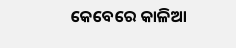କେବେରେ କାଳିଆ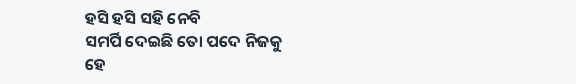ହସି ହସି ସହି ନେବି
ସମର୍ପି ଦେଇଛି ତୋ ପଦେ ନିଜକୁ
ହେ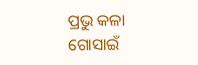ପ୍ରଭୁ କଳା ଗୋସାଇଁ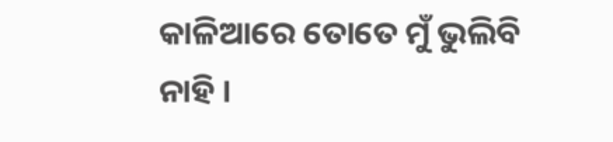କାଳିଆରେ ତୋତେ ମୁଁ ଭୁଲିବି ନାହି ।